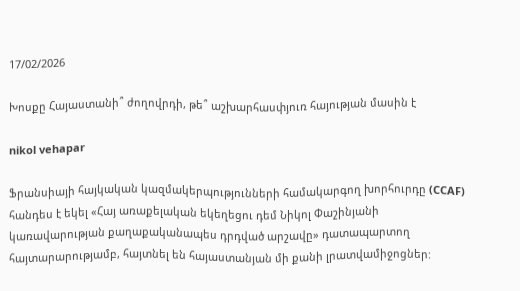17/02/2026

Խոսքը Հայաստանի՞ ժողովրդի, թե՞ աշխարհասփյուռ հայության մասին է

nikol vehapar

Ֆրանսիայի հայկական կազմակերպությունների համակարգող խորհուրդը (CCAF) հանդես է եկել «Հայ առաքելական եկեղեցու դեմ Նիկոլ Փաշինյանի կառավարության քաղաքականապես դրդված արշավը» դատապարտող հայտարարությամբ, հայտնել են հայաստանյան մի քանի լրատվամիջոցներ: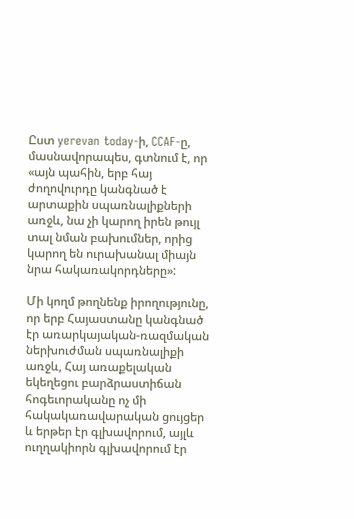Ըստ yerevan today-ի, CCAF-ը, մասնավորապես, գտնում է, որ «այն պահին, երբ հայ ժողովուրդը կանգնած է արտաքին սպառնալիքների առջև, նա չի կարող իրեն թույլ տալ նման բախումներ, որից կարող են ուրախանալ միայն նրա հակառակորդները»:

Մի կողմ թողնենք իրողությունը, որ երբ Հայաստանը կանգնած էր առարկայական-ռազմական ներխուժման սպառնալիքի առջև, Հայ առաքելական եկեղեցու բարձրաստիճան հոգեւորականը ոչ մի հակակառավարական ցույցեր և երթեր էր գլխավորում, այլև ուղղակիորն գլխավորում էր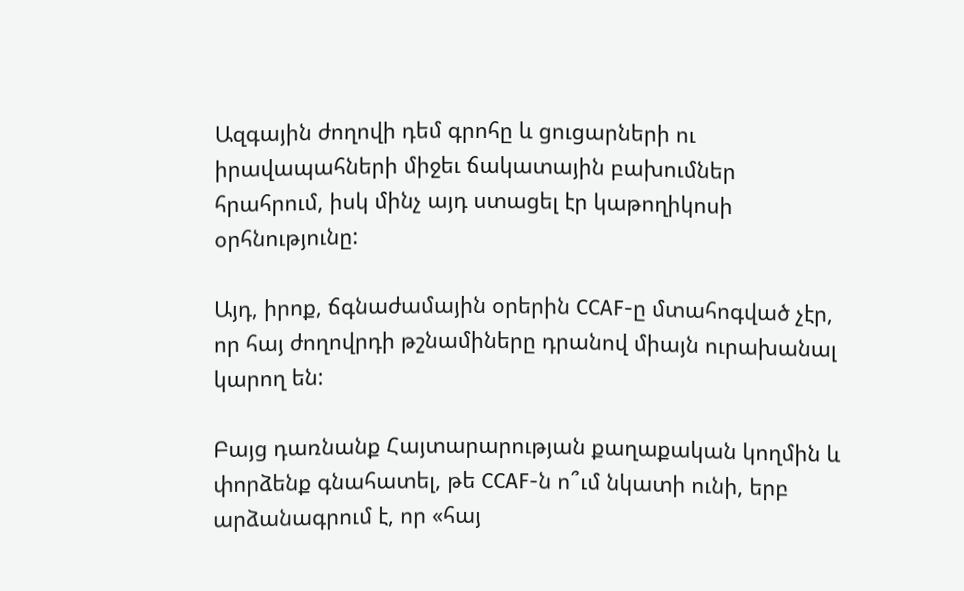Ազգային ժողովի դեմ գրոհը և ցուցարների ու իրավապահների միջեւ ճակատային բախումներ հրահրում, իսկ մինչ այդ ստացել էր կաթողիկոսի օրհնությունը:

Այդ, իրոք, ճգնաժամային օրերին CCAF-ը մտահոգված չէր, որ հայ ժողովրդի թշնամիները դրանով միայն ուրախանալ կարող են:

Բայց դառնանք Հայտարարության քաղաքական կողմին և փորձենք գնահատել, թե CCAF-ն ո՞ւմ նկատի ունի, երբ արձանագրում է, որ «հայ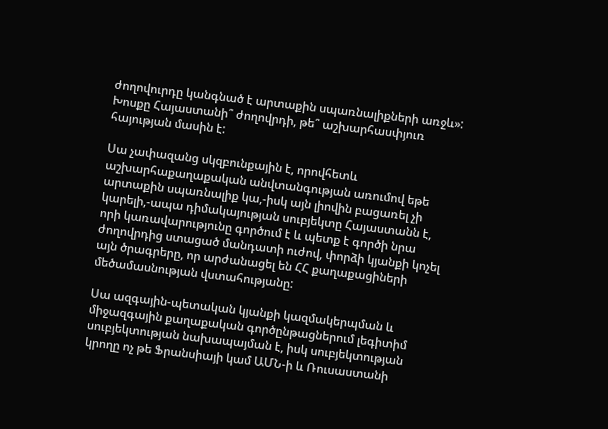ժողովուրդը կանգնած է արտաքին սպառնալիքների առջև»: Խոսքը Հայաստանի՞ ժողովրդի, թե՞ աշխարհասփյուռ հայության մասին է:

Սա չափազանց սկզբունքային է, որովհետև աշխարհաքաղաքական անվտանգության առումով եթե արտաքին սպառնալիք կա,-իսկ այն լիովին բացառել չի կարելի,-ապա դիմակայության սուբյեկտը Հայաստանն է, որի կառավարությունը գործում է և պետք է գործի նրա ժողովրդից ստացած մանդատի ուժով, փորձի կյանքի կոչել այն ծրագրերը, որ արժանացել են ՀՀ քաղաքացիների մեծամասնության վստահությանը:

Սա ազգային-պետական կյանքի կազմակերպման և միջազգային քաղաքական գործընթացներում լեգիտիմ սուբյեկտության նախապայման է, իսկ սուբյեկտության կրողը ոչ թե Ֆրանսիայի կամ ԱՄՆ-ի և Ռուսաստանի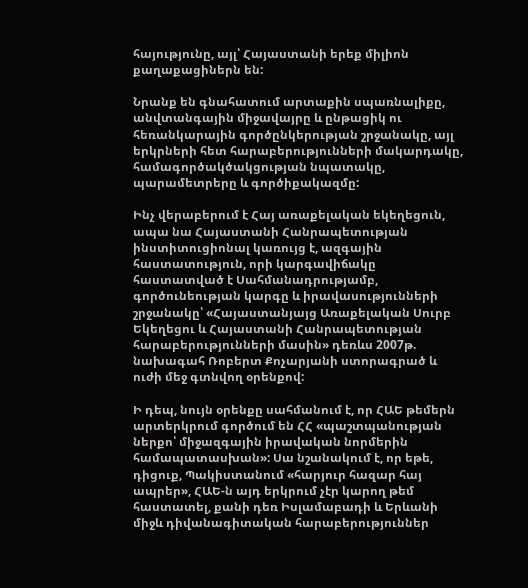հայությունը, այլ՝ Հայաստանի երեք միլիոն քաղաքացիներն են:

Նրանք են գնահատում արտաքին սպառնալիքը, անվտանգային միջավայրը և ընթացիկ ու հեռանկարային գործընկերության շրջանակը, այլ երկրների հետ հարաբերությունների մակարդակը, համագործակծակցության նպատակը, պարամետրերը և գործիքակազմը:

Ինչ վերաբերում է Հայ առաքելական եկեղեցուն, ապա նա Հայաստանի Հանրապետության ինստիտուցիոնալ կառույց է, ազգային հաստատություն, որի կարգավիճակը հաստատված է Սահմանադրությամբ, գործունեության կարգը և իրավասությունների շրջանակը՝ «Հայաստանյայց Առաքելական Սուրբ Եկեղեցու և Հայաստանի Հանրապետության հարաբերությունների մասին» դեռևս 2007թ. նախագահ Ռոբերտ Քոչարյանի ստորագրած և ուժի մեջ գտնվող օրենքով:

Ի դեպ, նույն օրենքը սահմանում է, որ ՀԱԵ թեմերն արտերկրում գործում են ՀՀ «պաշտպանության ներքո՝ միջազգային իրավական նորմերին համապատասխան»: Սա նշանակում է, որ եթե, դիցուք, Պակիստանում «հարյուր հազար հայ ապրեր», ՀԱԵ-ն այդ երկրում չէր կարող թեմ հաստատել, քանի դեռ Իսլամաբադի և Երևանի միջև դիվանագիտական հարաբերություններ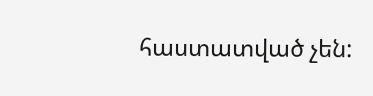հաստատված չեն: